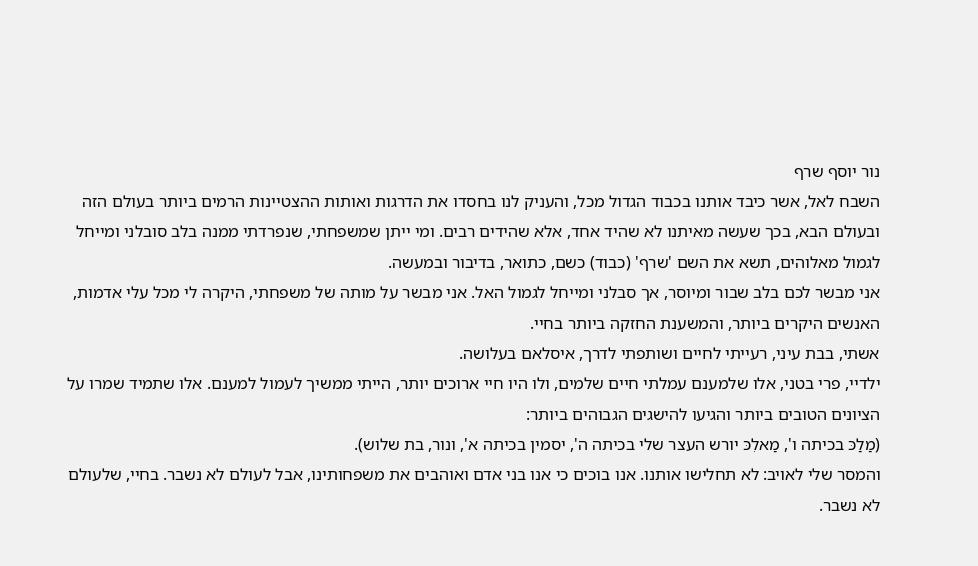נור יוסף שרף
השבח לאל, אשר כיבד אותנו בכבוד הגדול מכל, והעניק לנו בחסדו את הדרגות ואותות ההצטיינות הרמים ביותר בעולם הזה ובעולם הבא, בכך שעשה מאיתנו לא שהיד אחד, אלא שהידים רבים. ומי ייתן שמשפחתי, שנפרדתי ממנה בלב סובלני ומייחל לגמול מאלוהים, תשא את השם 'שרף' (כבוד) כשם, כתואר, בדיבור ובמעשה.
אני מבשר לכם בלב שבור ומיוסר, אך סבלני ומייחל לגמול האל. אני מבשר על מותה של משפחתי, היקרה לי מכל עלי אדמות, האנשים היקרים ביותר, והמשענת החזקה ביותר בחיי.
אשתי, בבת עיני, רעייתי לחיים ושותפתי לדרך, איסלאם בעלושה.
ילדיי, פרי בטני, אלו שלמענם עמלתי חיים שלמים, ולו היו חיי ארוכים יותר, הייתי ממשיך לעמול למענם. אלו שתמיד שמרו על הציונים הטובים ביותר והגיעו להישגים הגבוהים ביותר:
(מַלַכּ בכיתה ו', מַאלִכּ יורש העצר שלי בכיתה ה', יסמין בכיתה א', ונור, בת שלוש).
והמסר שלי לאויב: לא תחלישו אותנו. אנו בוכים כי אנו בני אדם ואוהבים את משפחותינו, אבל לעולם לא נשבר. בחיי, שלעולם לא נשבר.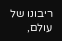ריבונו של עולם,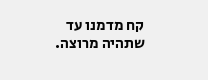קח מדמנו עד שתהיה מרוצה.